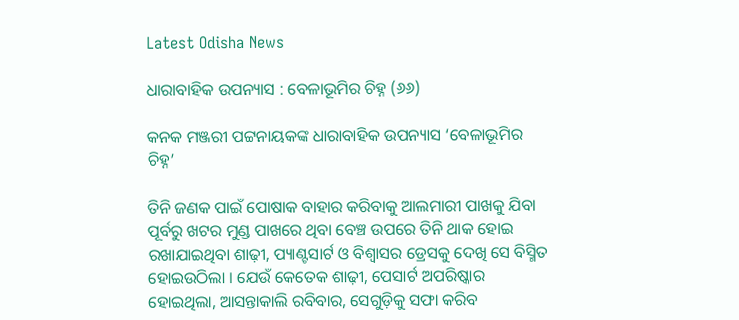Latest Odisha News

ଧାରାବାହିକ ଉପନ୍ୟାସ : ବେଳାଭୂମିର ଚିହ୍ନ (୬୬)

କନକ ମଞ୍ଜରୀ ପଟ୍ଟନାୟକଙ୍କ ଧାରାବାହିକ ଉପନ୍ୟାସ ‘ବେଳାଭୂମିର ଚିହ୍ନ’

ତିନି ଜଣକ ପାଇଁ ପୋଷାକ ବାହାର କରିବାକୁ ଆଲମାରୀ ପାଖକୁ ଯିବା ପୂର୍ବରୁ ଖଟର ମୁଣ୍ଡ ପାଖରେ ଥିବା ବେଞ୍ଚ ଉପରେ ତିନି ଥାକ ହୋଇ ରଖାଯାଇଥିବା ଶାଢ଼ୀ, ପ୍ୟାଣ୍ଟସାର୍ଟ ଓ ବିଶ୍ୱାସର ଡ୍ରେସକୁ ଦେଖି ସେ ବିସ୍ମିତ ହୋଇଉଠିଲା । ଯେଉଁ କେତେକ ଶାଢ଼ୀ, ପେସାର୍ଟ ଅପରିଷ୍କାର ହୋଇଥିଲା, ଆସନ୍ତାକାଲି ରବିବାର, ସେଗୁଡ଼ିକୁ ସଫା କରିବ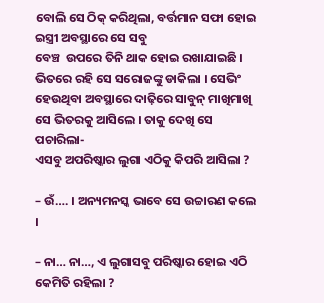ବୋଲି ସେ ଠିକ୍ କରିଥିଲା, ବର୍ତ୍ତମାନ ସଫା ହୋଇ ଇସ୍ତ୍ରୀ ଅବସ୍ଥାରେ ସେ ସବୁ
ବେଞ୍ଚ  ଉପରେ ତିନି ଥାକ ହୋଇ ରଖାଯାଇଛି । ଭିତରେ ରହି ସେ ସରୋଜଙ୍କୁ ଡାକିଲା । ସେଭିଂ ହେଉଥିବା ଅବସ୍ଥାରେ ଦାଢ଼ିରେ ସାବୁନ୍ ମାଖିମାଖି ସେ ଭିତରକୁ ଆସିଲେ । ତାକୁ ଦେଖି ସେ ପଚାରିଲା-
ଏସବୁ ଅପରିଷ୍କାର ଲୁଗା ଏଠିକୁ କିପରି ଆସିଲା ?

– ଉଁ…. । ଅନ୍ୟମନସ୍କ ଭାବେ ସେ ଉଚ୍ଚାରଣ କଲେ ।

– ନା… ନା…, ଏ ଲୁଗାସବୁ ପରିଷ୍କାର ହୋଇ ଏଠି କେମିତି ରହିଲା ?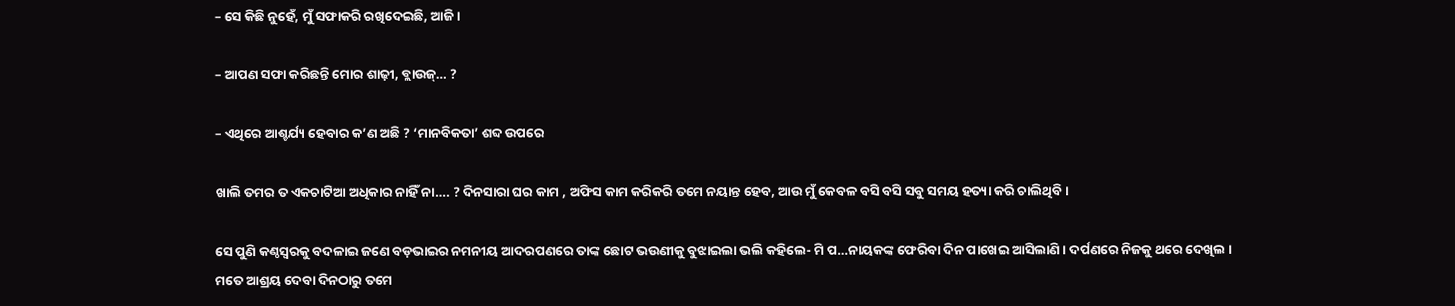– ସେ କିଛି ନୁହେଁ, ମୁଁ ସଫାକରି ରଖିଦେଇଛି, ଆଜି ।

– ଆପଣ ସଫା କରିଛନ୍ତି ମୋର ଶାଢ଼ୀ, ବ୍ଲାଉଜ୍‌… ?

– ଏଥିରେ ଆଶ୍ଚର୍ଯ୍ୟ ହେବାର କ’ଣ ଅଛି ? ‘ମାନବିକତା’ ଶବ୍ଦ ଉପରେ

ଖାଲି ତମର ତ ଏକଚାଟିଆ ଅଧିକାର ନାହିଁ ନା…. ? ଦିନସାରା ଘର କାମ , ଅଫିସ କାମ କରିକରି ତମେ ନୟାନ୍ତ ହେବ, ଆଉ ମୁଁ କେବଳ ବସି ବସି ସବୁ ସମୟ ହତ୍ୟା କରି ଚାଲିଥିବି ।

ସେ ପୁଣି କଣ୍ଠସ୍ୱରକୁ ବଦଳାଇ ଜଣେ ବଡ଼ଭାଇର ନମନୀୟ ଆଦରପଣରେ ତାଙ୍କ ଛୋଟ ଭଉଣୀକୁ ବୁଝାଇଲା ଭଲି କହିଲେ- ମି ପ…ନାୟକଙ୍କ ଫେରିବା ଦିନ ପାଖେଇ ଆସିଲାଣି । ଦର୍ପଣରେ ନିଜକୁ ଥରେ ଦେଖିଲ । ମତେ ଆଶ୍ରୟ ଦେବା ଦିନଠାରୁ ତମେ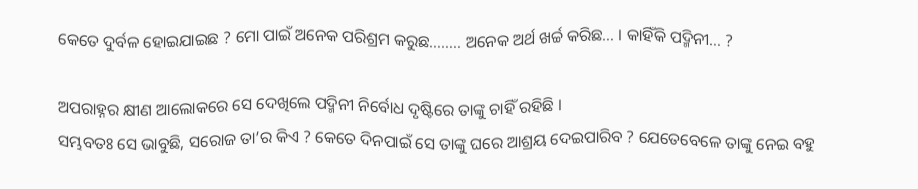କେତେ ଦୁର୍ବଳ ହୋଇଯାଇଛ ? ମୋ ପାଇଁ ଅନେକ ପରିଶ୍ରମ କରୁଛ…….. ଅନେକ ଅର୍ଥ ଖର୍ଚ୍ଚ କରିଛ… । କାହିଁକି ପଦ୍ମିନୀ… ?

ଅପରାହ୍ନର କ୍ଷୀଣ ଆଲୋକରେ ସେ ଦେଖିଲେ ପଦ୍ମିନୀ ନିର୍ବୋଧ ଦୃଷ୍ଟିରେ ତାଙ୍କୁ ଚାହିଁ ରହିଛି ।
ସମ୍ଭବତଃ ସେ ଭାବୁଛି, ସରୋଜ ତା’ର କିଏ ? କେତେ ଦିନପାଇଁ ସେ ତାଙ୍କୁ ଘରେ ଆଶ୍ରୟ ଦେଇପାରିବ ? ଯେତେବେଳେ ତାଙ୍କୁ ନେଇ ବହୁ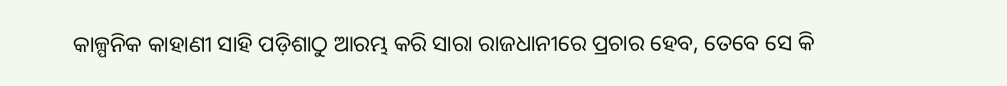କାଳ୍ପନିକ କାହାଣୀ ସାହି ପଡ଼ିଶାଠୁ ଆରମ୍ଭ କରି ସାରା ରାଜଧାନୀରେ ପ୍ରଚାର ହେବ, ତେବେ ସେ କି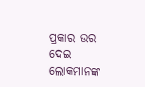ପ୍ରକାର ଉର ଦେଇ ଲୋକମାନଙ୍କ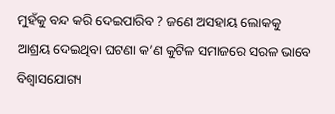ମୁହଁକୁ ବନ୍ଦ କରି ଦେଇପାରିବ ? ଜଣେ ଅସହାୟ ଲୋକକୁ ଆଶ୍ରୟ ଦେଇଥିବା ଘଟଣା କ’ଣ କୁଟିଳ ସମାଜରେ ସରଳ ଭାବେ ବିଶ୍ୱାସଯୋଗ୍ୟ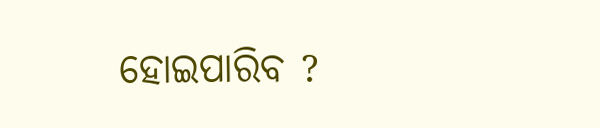ହୋଇପାରିବ ?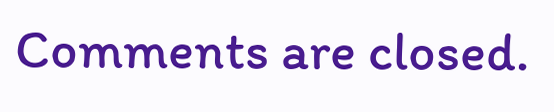Comments are closed.